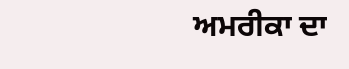ਅਮਰੀਕਾ ਦਾ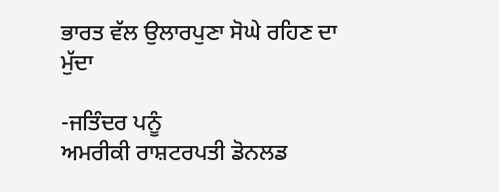ਭਾਰਤ ਵੱਲ ਉਲਾਰਪੁਣਾ ਸੋਘੇ ਰਹਿਣ ਦਾ ਮੁੱਦਾ

-ਜਤਿੰਦਰ ਪਨੂੰ
ਅਮਰੀਕੀ ਰਾਸ਼ਟਰਪਤੀ ਡੋਨਲਡ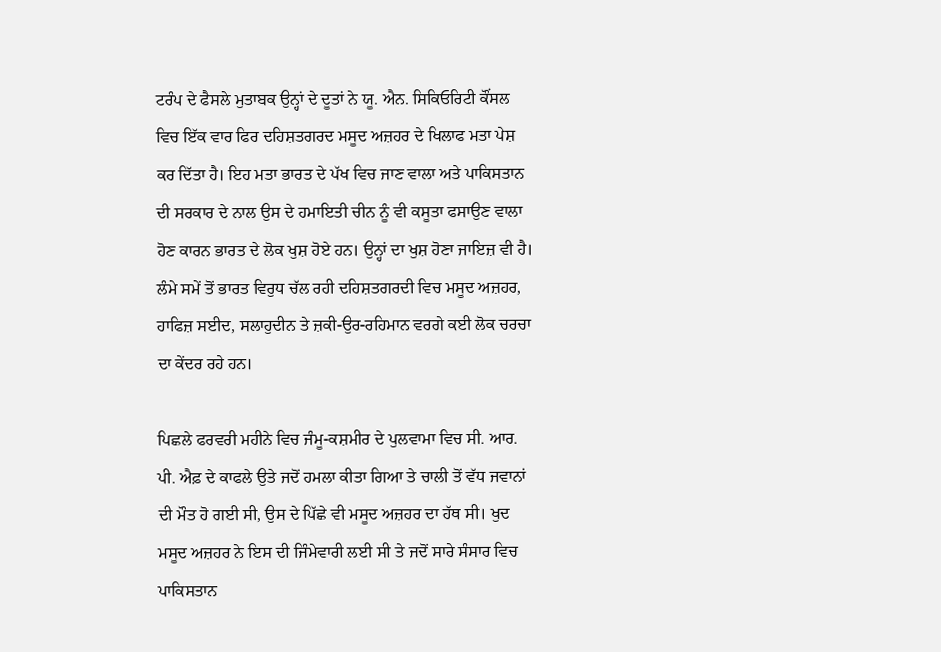ਟਰੰਪ ਦੇ ਫੈਸਲੇ ਮੁਤਾਬਕ ਉਨ੍ਹਾਂ ਦੇ ਦੂਤਾਂ ਨੇ ਯੂ. ਐਨ. ਸਿਕਿਓਰਿਟੀ ਕੌਂਸਲ ਵਿਚ ਇੱਕ ਵਾਰ ਫਿਰ ਦਹਿਸ਼ਤਗਰਦ ਮਸੂਦ ਅਜ਼ਹਰ ਦੇ ਖਿਲਾਫ ਮਤਾ ਪੇਸ਼ ਕਰ ਦਿੱਤਾ ਹੈ। ਇਹ ਮਤਾ ਭਾਰਤ ਦੇ ਪੱਖ ਵਿਚ ਜਾਣ ਵਾਲਾ ਅਤੇ ਪਾਕਿਸਤਾਨ ਦੀ ਸਰਕਾਰ ਦੇ ਨਾਲ ਉਸ ਦੇ ਹਮਾਇਤੀ ਚੀਨ ਨੂੰ ਵੀ ਕਸੂਤਾ ਫਸਾਉਣ ਵਾਲਾ ਹੋਣ ਕਾਰਨ ਭਾਰਤ ਦੇ ਲੋਕ ਖੁਸ਼ ਹੋਏ ਹਨ। ਉਨ੍ਹਾਂ ਦਾ ਖੁਸ਼ ਹੋਣਾ ਜਾਇਜ਼ ਵੀ ਹੈ। ਲੰਮੇ ਸਮੇਂ ਤੋਂ ਭਾਰਤ ਵਿਰੁਧ ਚੱਲ ਰਹੀ ਦਹਿਸ਼ਤਗਰਦੀ ਵਿਚ ਮਸੂਦ ਅਜ਼ਹਰ, ਹਾਫਿਜ਼ ਸਈਦ, ਸਲਾਹੁਦੀਨ ਤੇ ਜ਼ਕੀ-ਉਰ-ਰਹਿਮਾਨ ਵਰਗੇ ਕਈ ਲੋਕ ਚਰਚਾ ਦਾ ਕੇਂਦਰ ਰਹੇ ਹਨ।

ਪਿਛਲੇ ਫਰਵਰੀ ਮਹੀਨੇ ਵਿਚ ਜੰਮੂ-ਕਸ਼ਮੀਰ ਦੇ ਪੁਲਵਾਮਾ ਵਿਚ ਸੀ. ਆਰ. ਪੀ. ਐਫ਼ ਦੇ ਕਾਫਲੇ ਉਤੇ ਜਦੋਂ ਹਮਲਾ ਕੀਤਾ ਗਿਆ ਤੇ ਚਾਲੀ ਤੋਂ ਵੱਧ ਜਵਾਨਾਂ ਦੀ ਮੌਤ ਹੋ ਗਈ ਸੀ, ਉਸ ਦੇ ਪਿੱਛੇ ਵੀ ਮਸੂਦ ਅਜ਼ਹਰ ਦਾ ਹੱਥ ਸੀ। ਖੁਦ ਮਸੂਦ ਅਜ਼ਹਰ ਨੇ ਇਸ ਦੀ ਜਿੰਮੇਵਾਰੀ ਲਈ ਸੀ ਤੇ ਜਦੋਂ ਸਾਰੇ ਸੰਸਾਰ ਵਿਚ ਪਾਕਿਸਤਾਨ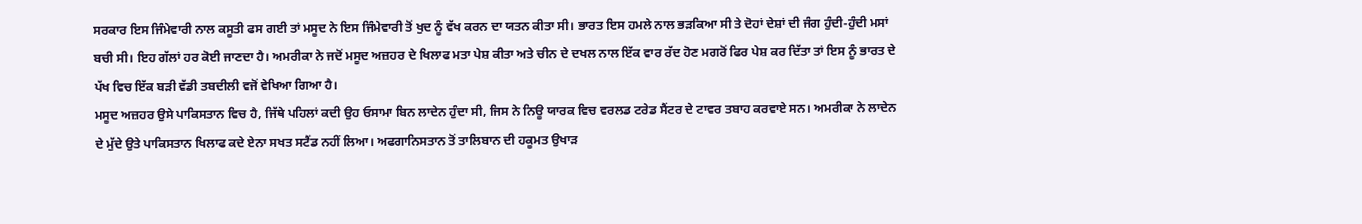ਸਰਕਾਰ ਇਸ ਜਿੰਮੇਵਾਰੀ ਨਾਲ ਕਸੂਤੀ ਫਸ ਗਈ ਤਾਂ ਮਸੂਦ ਨੇ ਇਸ ਜਿੰਮੇਵਾਰੀ ਤੋਂ ਖੁਦ ਨੂੰ ਵੱਖ ਕਰਨ ਦਾ ਯਤਨ ਕੀਤਾ ਸੀ। ਭਾਰਤ ਇਸ ਹਮਲੇ ਨਾਲ ਭੜਕਿਆ ਸੀ ਤੇ ਦੋਹਾਂ ਦੇਸ਼ਾਂ ਦੀ ਜੰਗ ਹੁੰਦੀ-ਹੁੰਦੀ ਮਸਾਂ ਬਚੀ ਸੀ। ਇਹ ਗੱਲਾਂ ਹਰ ਕੋਈ ਜਾਣਦਾ ਹੈ। ਅਮਰੀਕਾ ਨੇ ਜਦੋਂ ਮਸੂਦ ਅਜ਼ਹਰ ਦੇ ਖਿਲਾਫ ਮਤਾ ਪੇਸ਼ ਕੀਤਾ ਅਤੇ ਚੀਨ ਦੇ ਦਖਲ ਨਾਲ ਇੱਕ ਵਾਰ ਰੱਦ ਹੋਣ ਮਗਰੋਂ ਫਿਰ ਪੇਸ਼ ਕਰ ਦਿੱਤਾ ਤਾਂ ਇਸ ਨੂੰ ਭਾਰਤ ਦੇ ਪੱਖ ਵਿਚ ਇੱਕ ਬੜੀ ਵੱਡੀ ਤਬਦੀਲੀ ਵਜੋਂ ਵੇਖਿਆ ਗਿਆ ਹੈ।
ਮਸੂਦ ਅਜ਼ਹਰ ਉਸੇ ਪਾਕਿਸਤਾਨ ਵਿਚ ਹੈ, ਜਿੱਥੇ ਪਹਿਲਾਂ ਕਦੀ ਉਹ ਓਸਾਮਾ ਬਿਨ ਲਾਦੇਨ ਹੁੰਦਾ ਸੀ, ਜਿਸ ਨੇ ਨਿਊ ਯਾਰਕ ਵਿਚ ਵਰਲਡ ਟਰੇਡ ਸੈਂਟਰ ਦੇ ਟਾਵਰ ਤਬਾਹ ਕਰਵਾਏ ਸਨ। ਅਮਰੀਕਾ ਨੇ ਲਾਦੇਨ ਦੇ ਮੁੱਦੇ ਉਤੇ ਪਾਕਿਸਤਾਨ ਖਿਲਾਫ ਕਦੇ ਏਨਾ ਸਖਤ ਸਟੈਂਡ ਨਹੀਂ ਲਿਆ। ਅਫਗਾਨਿਸਤਾਨ ਤੋਂ ਤਾਲਿਬਾਨ ਦੀ ਹਕੂਮਤ ਉਖਾੜ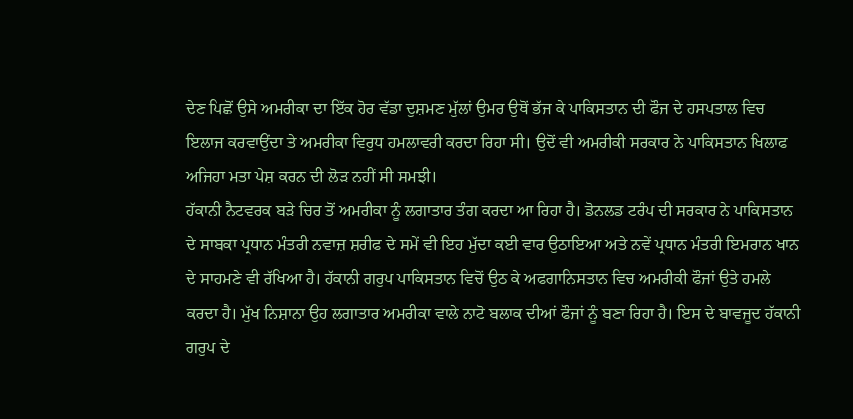ਦੇਣ ਪਿਛੋਂ ਉਸੇ ਅਮਰੀਕਾ ਦਾ ਇੱਕ ਹੋਰ ਵੱਡਾ ਦੁਸ਼ਮਣ ਮੁੱਲਾਂ ਉਮਰ ਉਥੋਂ ਭੱਜ ਕੇ ਪਾਕਿਸਤਾਨ ਦੀ ਫੌਜ ਦੇ ਹਸਪਤਾਲ ਵਿਚ ਇਲਾਜ ਕਰਵਾਉਂਦਾ ਤੇ ਅਮਰੀਕਾ ਵਿਰੁਧ ਹਮਲਾਵਰੀ ਕਰਦਾ ਰਿਹਾ ਸੀ। ਉਦੋਂ ਵੀ ਅਮਰੀਕੀ ਸਰਕਾਰ ਨੇ ਪਾਕਿਸਤਾਨ ਖਿਲਾਫ ਅਜਿਹਾ ਮਤਾ ਪੇਸ਼ ਕਰਨ ਦੀ ਲੋੜ ਨਹੀਂ ਸੀ ਸਮਝੀ।
ਹੱਕਾਨੀ ਨੈਟਵਰਕ ਬੜੇ ਚਿਰ ਤੋਂ ਅਮਰੀਕਾ ਨੂੰ ਲਗਾਤਾਰ ਤੰਗ ਕਰਦਾ ਆ ਰਿਹਾ ਹੈ। ਡੋਨਲਡ ਟਰੰਪ ਦੀ ਸਰਕਾਰ ਨੇ ਪਾਕਿਸਤਾਨ ਦੇ ਸਾਬਕਾ ਪ੍ਰਧਾਨ ਮੰਤਰੀ ਨਵਾਜ਼ ਸ਼ਰੀਫ ਦੇ ਸਮੇਂ ਵੀ ਇਹ ਮੁੱਦਾ ਕਈ ਵਾਰ ਉਠਾਇਆ ਅਤੇ ਨਵੇਂ ਪ੍ਰਧਾਨ ਮੰਤਰੀ ਇਮਰਾਨ ਖਾਨ ਦੇ ਸਾਹਮਣੇ ਵੀ ਰੱਖਿਆ ਹੈ। ਹੱਕਾਨੀ ਗਰੁਪ ਪਾਕਿਸਤਾਨ ਵਿਚੋਂ ਉਠ ਕੇ ਅਫਗਾਨਿਸਤਾਨ ਵਿਚ ਅਮਰੀਕੀ ਫੌਜਾਂ ਉਤੇ ਹਮਲੇ ਕਰਦਾ ਹੈ। ਮੁੱਖ ਨਿਸ਼ਾਨਾ ਉਹ ਲਗਾਤਾਰ ਅਮਰੀਕਾ ਵਾਲੇ ਨਾਟੋ ਬਲਾਕ ਦੀਆਂ ਫੌਜਾਂ ਨੂੰ ਬਣਾ ਰਿਹਾ ਹੈ। ਇਸ ਦੇ ਬਾਵਜੂਦ ਹੱਕਾਨੀ ਗਰੁਪ ਦੇ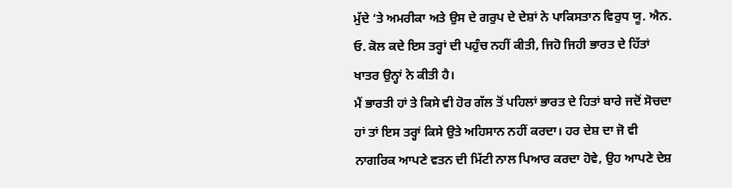ਮੁੱਦੇ ‘ਤੇ ਅਮਰੀਕਾ ਅਤੇ ਉਸ ਦੇ ਗਰੁਪ ਦੇ ਦੇਸ਼ਾਂ ਨੇ ਪਾਕਿਸਤਾਨ ਵਿਰੁਧ ਯੂ. ਐਨ. ਓ. ਕੋਲ ਕਦੇ ਇਸ ਤਰ੍ਹਾਂ ਦੀ ਪਹੁੰਚ ਨਹੀਂ ਕੀਤੀ, ਜਿਹੋ ਜਿਹੀ ਭਾਰਤ ਦੇ ਹਿੱਤਾਂ ਖਾਤਰ ਉਨ੍ਹਾਂ ਨੇ ਕੀਤੀ ਹੈ।
ਮੈਂ ਭਾਰਤੀ ਹਾਂ ਤੇ ਕਿਸੇ ਵੀ ਹੋਰ ਗੱਲ ਤੋਂ ਪਹਿਲਾਂ ਭਾਰਤ ਦੇ ਹਿਤਾਂ ਬਾਰੇ ਜਦੋਂ ਸੋਚਦਾ ਹਾਂ ਤਾਂ ਇਸ ਤਰ੍ਹਾਂ ਕਿਸੇ ਉਤੇ ਅਹਿਸਾਨ ਨਹੀਂ ਕਰਦਾ। ਹਰ ਦੇਸ਼ ਦਾ ਜੋ ਵੀ ਨਾਗਰਿਕ ਆਪਣੇ ਵਤਨ ਦੀ ਮਿੱਟੀ ਨਾਲ ਪਿਆਰ ਕਰਦਾ ਹੋਵੇ, ਉਹ ਆਪਣੇ ਦੇਸ਼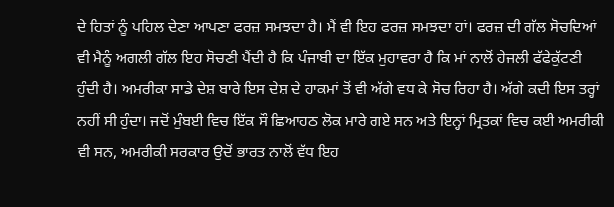ਦੇ ਹਿਤਾਂ ਨੂੰ ਪਹਿਲ ਦੇਣਾ ਆਪਣਾ ਫਰਜ਼ ਸਮਝਦਾ ਹੈ। ਮੈਂ ਵੀ ਇਹ ਫਰਜ਼ ਸਮਝਦਾ ਹਾਂ। ਫਰਜ਼ ਦੀ ਗੱਲ ਸੋਚਦਿਆਂ ਵੀ ਮੈਨੂੰ ਅਗਲੀ ਗੱਲ ਇਹ ਸੋਚਣੀ ਪੈਂਦੀ ਹੈ ਕਿ ਪੰਜਾਬੀ ਦਾ ਇੱਕ ਮੁਹਾਵਰਾ ਹੈ ਕਿ ਮਾਂ ਨਾਲੋਂ ਹੇਜਲੀ ਫੱਫੇਕੁੱਟਣੀ ਹੁੰਦੀ ਹੈ। ਅਮਰੀਕਾ ਸਾਡੇ ਦੇਸ਼ ਬਾਰੇ ਇਸ ਦੇਸ਼ ਦੇ ਹਾਕਮਾਂ ਤੋਂ ਵੀ ਅੱਗੇ ਵਧ ਕੇ ਸੋਚ ਰਿਹਾ ਹੈ। ਅੱਗੇ ਕਦੀ ਇਸ ਤਰ੍ਹਾਂ ਨਹੀਂ ਸੀ ਹੁੰਦਾ। ਜਦੋਂ ਮੁੰਬਈ ਵਿਚ ਇੱਕ ਸੌ ਛਿਆਹਠ ਲੋਕ ਮਾਰੇ ਗਏ ਸਨ ਅਤੇ ਇਨ੍ਹਾਂ ਮ੍ਰਿਤਕਾਂ ਵਿਚ ਕਈ ਅਮਰੀਕੀ ਵੀ ਸਨ, ਅਮਰੀਕੀ ਸਰਕਾਰ ਉਦੋਂ ਭਾਰਤ ਨਾਲੋਂ ਵੱਧ ਇਹ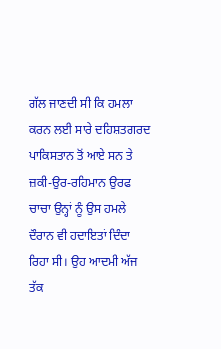ਗੱਲ ਜਾਣਦੀ ਸੀ ਕਿ ਹਮਲਾ ਕਰਨ ਲਈ ਸਾਰੇ ਦਹਿਸ਼ਤਗਰਦ ਪਾਕਿਸਤਾਨ ਤੋਂ ਆਏ ਸਨ ਤੇ ਜ਼ਕੀ-ਉਰ-ਰਹਿਮਾਨ ਉਰਫ ਚਾਚਾ ਉਨ੍ਹਾਂ ਨੂੰ ਉਸ ਹਮਲੇ ਦੌਰਾਨ ਵੀ ਹਦਾਇਤਾਂ ਦਿੰਦਾ ਰਿਹਾ ਸੀ। ਉਹ ਆਦਮੀ ਅੱਜ ਤੱਕ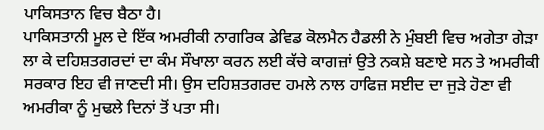ਪਾਕਿਸਤਾਨ ਵਿਚ ਬੈਠਾ ਹੈ।
ਪਾਕਿਸਤਾਨੀ ਮੂਲ ਦੇ ਇੱਕ ਅਮਰੀਕੀ ਨਾਗਰਿਕ ਡੇਵਿਡ ਕੋਲਮੈਨ ਹੈਡਲੀ ਨੇ ਮੁੰਬਈ ਵਿਚ ਅਗੇਤਾ ਗੇੜਾ ਲਾ ਕੇ ਦਹਿਸ਼ਤਗਰਦਾਂ ਦਾ ਕੰਮ ਸੌਖਾਲਾ ਕਰਨ ਲਈ ਕੱਚੇ ਕਾਗਜ਼ਾਂ ਉਤੇ ਨਕਸ਼ੇ ਬਣਾਏ ਸਨ ਤੇ ਅਮਰੀਕੀ ਸਰਕਾਰ ਇਹ ਵੀ ਜਾਣਦੀ ਸੀ। ਉਸ ਦਹਿਸ਼ਤਗਰਦ ਹਮਲੇ ਨਾਲ ਹਾਫਿਜ਼ ਸਈਦ ਦਾ ਜੁੜੇ ਹੋਣਾ ਵੀ ਅਮਰੀਕਾ ਨੂੰ ਮੁਢਲੇ ਦਿਨਾਂ ਤੋਂ ਪਤਾ ਸੀ।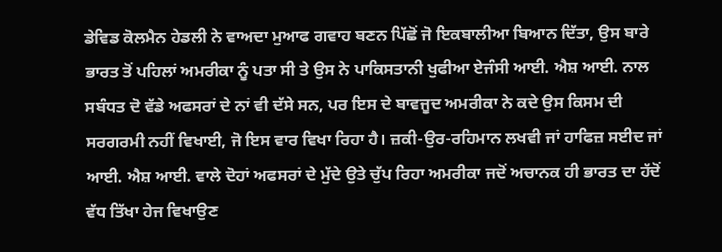ਡੇਵਿਡ ਕੋਲਮੈਨ ਹੇਡਲੀ ਨੇ ਵਾਅਦਾ ਮੁਆਫ ਗਵਾਹ ਬਣਨ ਪਿੱਛੋਂ ਜੋ ਇਕਬਾਲੀਆ ਬਿਆਨ ਦਿੱਤਾ, ਉਸ ਬਾਰੇ ਭਾਰਤ ਤੋਂ ਪਹਿਲਾਂ ਅਮਰੀਕਾ ਨੂੰ ਪਤਾ ਸੀ ਤੇ ਉਸ ਨੇ ਪਾਕਿਸਤਾਨੀ ਖੁਫੀਆ ਏਜੰਸੀ ਆਈ. ਐਸ਼ ਆਈ. ਨਾਲ ਸਬੰਧਤ ਦੋ ਵੱਡੇ ਅਫਸਰਾਂ ਦੇ ਨਾਂ ਵੀ ਦੱਸੇ ਸਨ, ਪਰ ਇਸ ਦੇ ਬਾਵਜੂਦ ਅਮਰੀਕਾ ਨੇ ਕਦੇ ਉਸ ਕਿਸਮ ਦੀ ਸਰਗਰਮੀ ਨਹੀਂ ਵਿਖਾਈ, ਜੋ ਇਸ ਵਾਰ ਵਿਖਾ ਰਿਹਾ ਹੈ। ਜ਼ਕੀ-ਉਰ-ਰਹਿਮਾਨ ਲਖਵੀ ਜਾਂ ਹਾਫਿਜ਼ ਸਈਦ ਜਾਂ ਆਈ. ਐਸ਼ ਆਈ. ਵਾਲੇ ਦੋਹਾਂ ਅਫਸਰਾਂ ਦੇ ਮੁੱਦੇ ਉਤੇ ਚੁੱਪ ਰਿਹਾ ਅਮਰੀਕਾ ਜਦੋਂ ਅਚਾਨਕ ਹੀ ਭਾਰਤ ਦਾ ਹੱਦੋਂ ਵੱਧ ਤਿੱਖਾ ਹੇਜ ਵਿਖਾਉਣ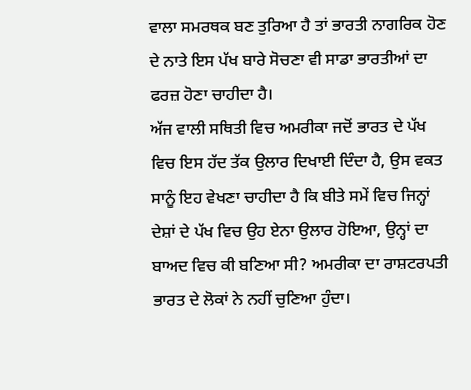ਵਾਲਾ ਸਮਰਥਕ ਬਣ ਤੁਰਿਆ ਹੈ ਤਾਂ ਭਾਰਤੀ ਨਾਗਰਿਕ ਹੋਣ ਦੇ ਨਾਤੇ ਇਸ ਪੱਖ ਬਾਰੇ ਸੋਚਣਾ ਵੀ ਸਾਡਾ ਭਾਰਤੀਆਂ ਦਾ ਫਰਜ਼ ਹੋਣਾ ਚਾਹੀਦਾ ਹੈ।
ਅੱਜ ਵਾਲੀ ਸਥਿਤੀ ਵਿਚ ਅਮਰੀਕਾ ਜਦੋਂ ਭਾਰਤ ਦੇ ਪੱਖ ਵਿਚ ਇਸ ਹੱਦ ਤੱਕ ਉਲਾਰ ਦਿਖਾਈ ਦਿੰਦਾ ਹੈ, ਉਸ ਵਕਤ ਸਾਨੂੰ ਇਹ ਵੇਖਣਾ ਚਾਹੀਦਾ ਹੈ ਕਿ ਬੀਤੇ ਸਮੇਂ ਵਿਚ ਜਿਨ੍ਹਾਂ ਦੇਸ਼ਾਂ ਦੇ ਪੱਖ ਵਿਚ ਉਹ ਏਨਾ ਉਲਾਰ ਹੋਇਆ, ਉਨ੍ਹਾਂ ਦਾ ਬਾਅਦ ਵਿਚ ਕੀ ਬਣਿਆ ਸੀ? ਅਮਰੀਕਾ ਦਾ ਰਾਸ਼ਟਰਪਤੀ ਭਾਰਤ ਦੇ ਲੋਕਾਂ ਨੇ ਨਹੀਂ ਚੁਣਿਆ ਹੁੰਦਾ।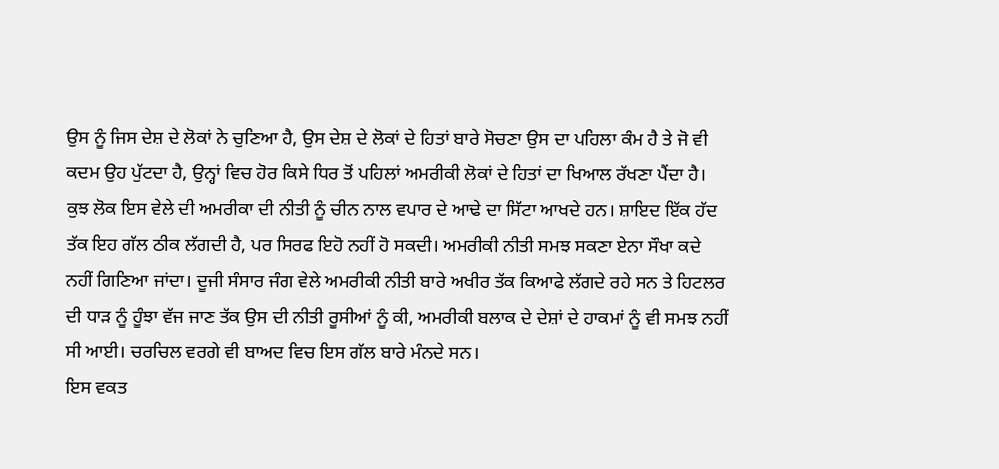ਉਸ ਨੂੰ ਜਿਸ ਦੇਸ਼ ਦੇ ਲੋਕਾਂ ਨੇ ਚੁਣਿਆ ਹੈ, ਉਸ ਦੇਸ਼ ਦੇ ਲੋਕਾਂ ਦੇ ਹਿਤਾਂ ਬਾਰੇ ਸੋਚਣਾ ਉਸ ਦਾ ਪਹਿਲਾ ਕੰਮ ਹੈ ਤੇ ਜੋ ਵੀ ਕਦਮ ਉਹ ਪੁੱਟਦਾ ਹੈ, ਉਨ੍ਹਾਂ ਵਿਚ ਹੋਰ ਕਿਸੇ ਧਿਰ ਤੋਂ ਪਹਿਲਾਂ ਅਮਰੀਕੀ ਲੋਕਾਂ ਦੇ ਹਿਤਾਂ ਦਾ ਖਿਆਲ ਰੱਖਣਾ ਪੈਂਦਾ ਹੈ।
ਕੁਝ ਲੋਕ ਇਸ ਵੇਲੇ ਦੀ ਅਮਰੀਕਾ ਦੀ ਨੀਤੀ ਨੂੰ ਚੀਨ ਨਾਲ ਵਪਾਰ ਦੇ ਆਢੇ ਦਾ ਸਿੱਟਾ ਆਖਦੇ ਹਨ। ਸ਼ਾਇਦ ਇੱਕ ਹੱਦ ਤੱਕ ਇਹ ਗੱਲ ਠੀਕ ਲੱਗਦੀ ਹੈ, ਪਰ ਸਿਰਫ ਇਹੋ ਨਹੀਂ ਹੋ ਸਕਦੀ। ਅਮਰੀਕੀ ਨੀਤੀ ਸਮਝ ਸਕਣਾ ਏਨਾ ਸੌਖਾ ਕਦੇ ਨਹੀਂ ਗਿਣਿਆ ਜਾਂਦਾ। ਦੂਜੀ ਸੰਸਾਰ ਜੰਗ ਵੇਲੇ ਅਮਰੀਕੀ ਨੀਤੀ ਬਾਰੇ ਅਖੀਰ ਤੱਕ ਕਿਆਫੇ ਲੱਗਦੇ ਰਹੇ ਸਨ ਤੇ ਹਿਟਲਰ ਦੀ ਧਾੜ ਨੂੰ ਹੂੰਝਾ ਵੱਜ ਜਾਣ ਤੱਕ ਉਸ ਦੀ ਨੀਤੀ ਰੂਸੀਆਂ ਨੂੰ ਕੀ, ਅਮਰੀਕੀ ਬਲਾਕ ਦੇ ਦੇਸ਼ਾਂ ਦੇ ਹਾਕਮਾਂ ਨੂੰ ਵੀ ਸਮਝ ਨਹੀਂ ਸੀ ਆਈ। ਚਰਚਿਲ ਵਰਗੇ ਵੀ ਬਾਅਦ ਵਿਚ ਇਸ ਗੱਲ ਬਾਰੇ ਮੰਨਦੇ ਸਨ।
ਇਸ ਵਕਤ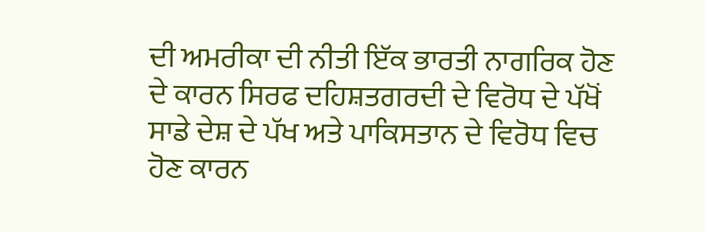ਦੀ ਅਮਰੀਕਾ ਦੀ ਨੀਤੀ ਇੱਕ ਭਾਰਤੀ ਨਾਗਰਿਕ ਹੋਣ ਦੇ ਕਾਰਨ ਸਿਰਫ ਦਹਿਸ਼ਤਗਰਦੀ ਦੇ ਵਿਰੋਧ ਦੇ ਪੱਖੋਂ ਸਾਡੇ ਦੇਸ਼ ਦੇ ਪੱਖ ਅਤੇ ਪਾਕਿਸਤਾਨ ਦੇ ਵਿਰੋਧ ਵਿਚ ਹੋਣ ਕਾਰਨ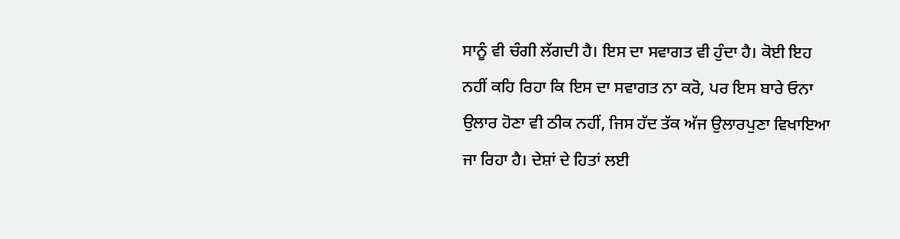ਸਾਨੂੰ ਵੀ ਚੰਗੀ ਲੱਗਦੀ ਹੈ। ਇਸ ਦਾ ਸਵਾਗਤ ਵੀ ਹੁੰਦਾ ਹੈ। ਕੋਈ ਇਹ ਨਹੀਂ ਕਹਿ ਰਿਹਾ ਕਿ ਇਸ ਦਾ ਸਵਾਗਤ ਨਾ ਕਰੋ, ਪਰ ਇਸ ਬਾਰੇ ਓਨਾ ਉਲਾਰ ਹੋਣਾ ਵੀ ਠੀਕ ਨਹੀਂ, ਜਿਸ ਹੱਦ ਤੱਕ ਅੱਜ ਉਲਾਰਪੁਣਾ ਵਿਖਾਇਆ ਜਾ ਰਿਹਾ ਹੈ। ਦੇਸ਼ਾਂ ਦੇ ਹਿਤਾਂ ਲਈ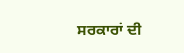ਸਰਕਾਰਾਂ ਦੀ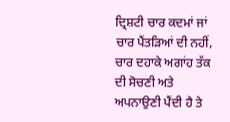ਦ੍ਰਿਸ਼ਟੀ ਚਾਰ ਕਦਮਾਂ ਜਾਂ ਚਾਰ ਪੈਂਤੜਿਆਂ ਦੀ ਨਹੀਂ, ਚਾਰ ਦਹਾਕੇ ਅਗਾਂਹ ਤੱਕ ਦੀ ਸੋਚਣੀ ਅਤੇ ਅਪਨਾਉਣੀ ਪੈਂਦੀ ਹੈ ਤੇ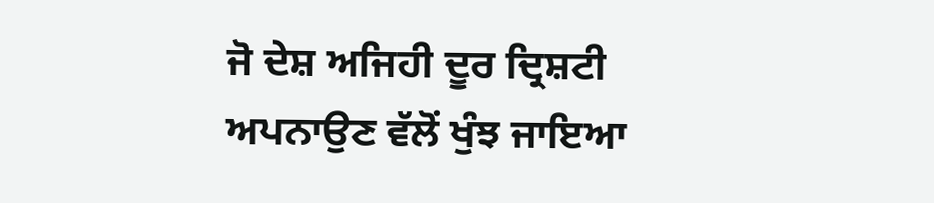ਜੋ ਦੇਸ਼ ਅਜਿਹੀ ਦੂਰ ਦ੍ਰਿਸ਼ਟੀ ਅਪਨਾਉਣ ਵੱਲੋਂ ਖੁੰਝ ਜਾਇਆ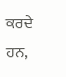ਕਰਦੇ ਹਨ,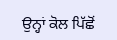ਉਨ੍ਹਾਂ ਕੋਲ ਪਿੱਛੋਂ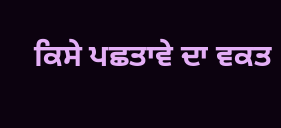ਕਿਸੇ ਪਛਤਾਵੇ ਦਾ ਵਕਤ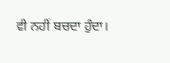ਵੀ ਨਹੀਂ ਬਚਦਾ ਹੁੰਦਾ।